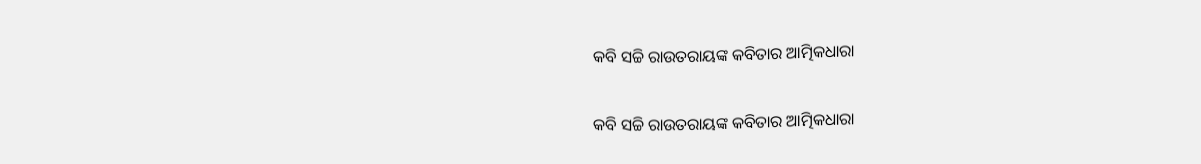କବି ସଚ୍ଚି ରାଉତରାୟଙ୍କ କବିତାର ଆତ୍ମିକଧାରା

କବି ସଚ୍ଚି ରାଉତରାୟଙ୍କ କବିତାର ଆତ୍ମିକଧାରା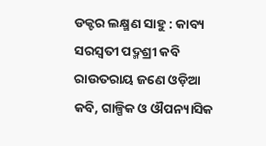ଡକ୍ଟର ଲକ୍ଷ୍ମଣ ସାହୁ : କାବ୍ୟ ସରସ୍ୱତୀ ପଦ୍ମଶ୍ରୀ କବି ରାଉତରାୟ ଜଣେ ଓଡ଼ିଆ କବି, ଗାଳ୍ପିକ ଓ ଔପନ୍ୟାସିକ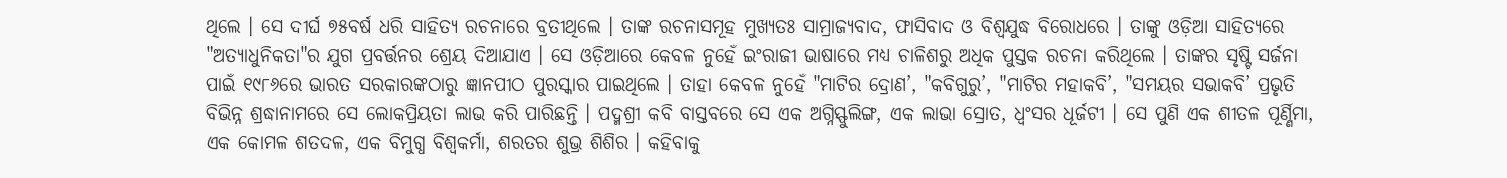ଥିଲେ । ସେ ଦୀର୍ଘ ୭୫ବର୍ଷ ଧରି ସାହିତ୍ୟ ରଚନାରେ ବ୍ରତୀଥିଲେ । ତାଙ୍କ ରଚନାସମୂହ ମୁଖ୍ୟତଃ ସାମ୍ରାଜ୍ୟବାଦ, ଫାସିବାଦ ଓ ବିଶ୍ୱଯୁଦ୍ଧ ବିରୋଧରେ । ତାଙ୍କୁ ଓଡ଼ିଆ ସାହିତ୍ୟରେ "ଅତ୍ୟାଧୁନିକତା"ର ଯୁଗ ପ୍ରବର୍ତ୍ତନର ଶ୍ରେୟ ଦିଆଯାଏ । ସେ ଓଡ଼ିଆରେ କେବଳ ନୁହେଁ ଇଂରାଜୀ ଭାଷାରେ ମଧ୍ୟ ଚାଳିଶରୁ ଅଧିକ ପୁସ୍ତକ ରଚନା କରିଥିଲେ । ତାଙ୍କର ସୃଷ୍ଟି ସର୍ଜନା ପାଇଁ ୧୯୮୬ରେ ଭାରତ ସରକାରଙ୍କଠାରୁ ଜ୍ଞାନପୀଠ ପୁରସ୍କାର ପାଇଥିଲେ । ତାହା କେବଳ ନୁହେଁ "ମାଟିର ଦ୍ରୋଣ’, "କବିଗୁରୁ’, "ମାଟିର ମହାକବି’, "ସମୟର ସଭାକବି’ ପ୍ରଭୃତି ବିଭିନ୍ନ ଶ୍ରଦ୍ଧାନାମରେ ସେ ଲୋକପ୍ରିୟତା ଲାଭ କରି ପାରିଛନ୍ତି । ପଦ୍ମଶ୍ରୀ କବି ବାସ୍ତବରେ ସେ ଏକ ଅଗ୍ନିସ୍ଫୁଲିଙ୍ଗ, ଏକ ଲାଭା ସ୍ରୋତ, ଧ୍ୱଂସର ଧୂର୍ଜଟୀ । ସେ ପୁଣି ଏକ ଶୀତଳ ପୂର୍ଣ୍ଣିମା, ଏକ କୋମଳ ଶତଦଳ, ଏକ ବିମୁଗ୍ଧ ବିଶ୍ୱକର୍ମା, ଶରତର ଶୁଭ୍ର ଶିଶିର । କହିବାକୁ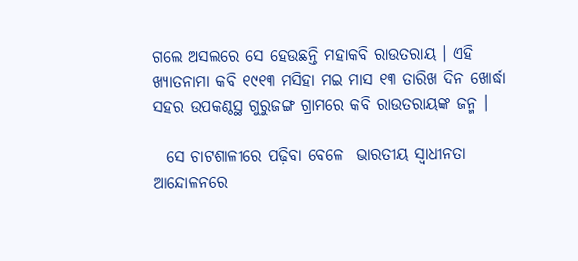ଗଲେ ଅସଲରେ ସେ ହେଉଛନ୍ତି ମହାକବି ରାଉତରାୟ । ଏହି ଖ୍ୟାତନାମା କବି ୧୯୧୩ ମସିହା ମଇ ମାସ ୧୩ ତାରିଖ ଦିନ ଖୋର୍ଦ୍ଧା ସହର ଉପକଣ୍ଠସ୍ଥ ଗୁରୁଜଙ୍ଗ ଗ୍ରାମରେ କବି ରାଉତରାୟଙ୍କ ଜନ୍ମ ।

  ସେ ଚାଟଶାଳୀରେ ପଢ଼ିବା ବେଳେ  ଭାରତୀୟ ସ୍ୱାଧୀନତା ଆନ୍ଦୋଳନରେ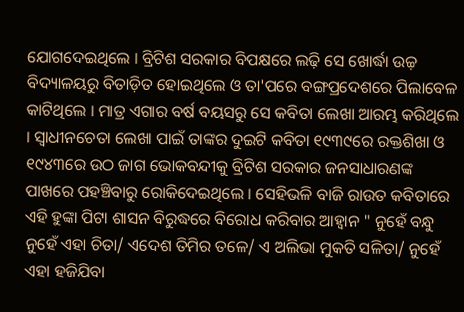ଯୋଗଦେଇଥିଲେ । ବ୍ରିଟିଶ ସରକାର ବିପକ୍ଷରେ ଲଢ଼ି ସେ ଖୋର୍ଦ୍ଧା ଉଚ୍ଚ଼ ବିଦ୍ୟାଳୟରୁ ବିତାଡ଼ିତ ହୋଇଥିଲେ ଓ ତା'ପରେ ବଙ୍ଗପ୍ରଦେଶରେ ପିଲାବେଳ କାଟିଥିଲେ । ମାତ୍ର ଏଗାର ବର୍ଷ ବୟସରୁ ସେ କବିତା ଲେଖା ଆରମ୍ଭ କରିଥିଲେ । ସ୍ୱାଧୀନଚେତା ଲେଖା ପାଇଁ ତାଙ୍କର ଦୁଇଟି କବିତା ୧୯୩୯ରେ ରକ୍ତଶିଖା ଓ ୧୯୪୩ରେ ଉଠ ଜାଗ ଭୋକବନ୍ଦୀକୁ ବ୍ରିଟିଶ ସରକାର ଜନସାଧାରଣଙ୍କ ପାଖରେ ପହଞ୍ଚିବାରୁ ରୋକିଦେଇଥିଲେ । ସେହିଭଳି ବାଜି ରାଉତ କବିତାରେ ଏହି ହୁଙ୍କା ପିଟା ଶାସନ ବିରୁଦ୍ଧରେ ବିରୋଧ କରିବାର ଆହ୍ୱାନ " ନୁହେଁ ବନ୍ଧୁ ନୁହେଁ ଏହା ଚିତା/ ଏଦେଶ ତିମିର ତଳେ/ ଏ ଅଲିଭା ମୁକତି ସଳିତା/ ନୁହେଁ ଏହା ହଜିଯିବା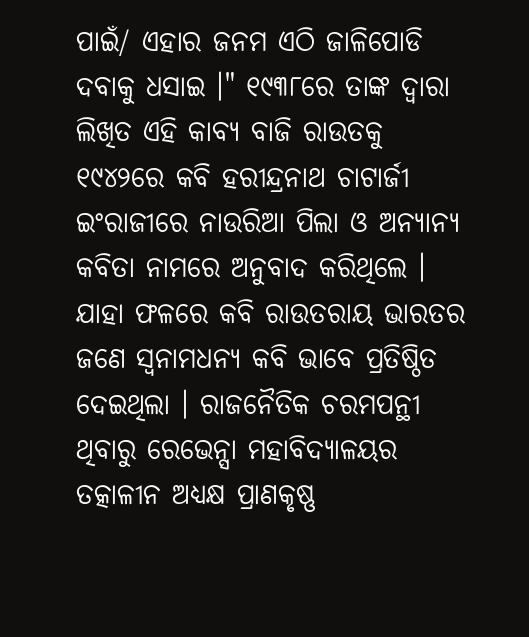ପାଇଁ/ ଏହାର ଜନମ ଏଠି ଜାଳିପୋଡି ଦବାକୁ ଧସାଇ ।" ୧୯୩୮ରେ ତାଙ୍କ ଦ୍ୱାରା ଲିଖିତ ଏହି କାବ୍ୟ ବାଜି ରାଉତକୁ ୧୯୪୨ରେ କବି ହରୀନ୍ଦ୍ରନାଥ ଚାଟାର୍ଜୀ ଇଂରାଜୀରେ ନାଉରିଆ ପିଲା ଓ ଅନ୍ୟାନ୍ୟ କବିତା ନାମରେ ଅନୁବାଦ କରିଥିଲେ । ଯାହା ଫଳରେ କବି ରାଉତରାୟ ଭାରତର ଜଣେ ସ୍ୱନାମଧନ୍ୟ କବି ଭାବେ ପ୍ରତିଷ୍ଠିତ ଦେଇଥିଲା । ରାଜନୈତିକ ଚରମପନ୍ଥୀ ଥିବାରୁ ରେଭେନ୍ସା ମହାବିଦ୍ୟାଳୟର ତତ୍କାଳୀନ ଅଧ୍ୟକ୍ଷ ପ୍ରାଣକୃଷ୍ଣ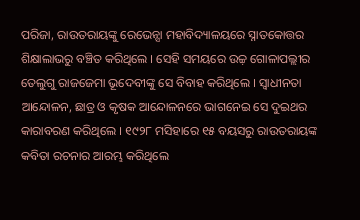ପରିଜା, ରାଉତରାୟଙ୍କୁ ରେଭେନ୍ସା ମହାବିଦ୍ୟାଳୟରେ ସ୍ନାତକୋତ୍ତର ଶିକ୍ଷାଲାଭରୁ ବଞ୍ଚିତ କରିଥିଲେ । ସେହି ସମୟରେ ଉଚ୍ଚ଼ ଗୋଳାପଲ୍ଲୀର ତେଲୁଗୁ ରାଜଜେମା ଭୂଦେବୀଙ୍କୁ ସେ ବିବାହ କରିଥିଲେ । ସ୍ୱାଧୀନତା ଆନ୍ଦୋଳନ, ଛାତ୍ର ଓ କୃଷକ ଆନ୍ଦୋଳନରେ ଭାଗନେଇ ସେ ଦୁଇଥର କାରାବରଣ କରିଥିଲେ । ୧୯୨୮ ମସିହାରେ ୧୫ ବୟସରୁ ରାଉତରାୟଙ୍କ କବିତା ରଚନାର ଆରମ୍ଭ କରିଥିଲେ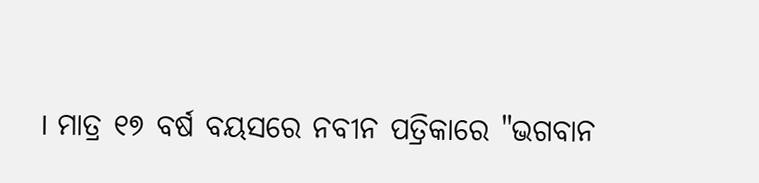। ମାତ୍ର ୧୭ ବର୍ଷ ବୟସରେ ନବୀନ ପତ୍ରିକାରେ "ଭଗବାନ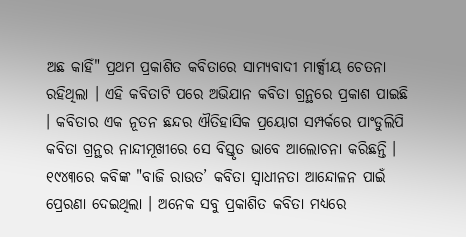ଅଛ କାହିଁ" ପ୍ରଥମ ପ୍ରକାଶିତ କବିତାରେ ସାମ୍ୟବାଦୀ ମାର୍କ୍ସୀୟ ଚେତନା ରହିଥିଲା । ଏହି କବିତାଟି ପରେ ଅଭିଯାନ କବିତା ଗ୍ରନ୍ଥରେ ପ୍ରକାଶ ପାଇଛି । କବିତାର ଏକ ନୂତନ ଛନ୍ଦର ଐତିହାସିକ ପ୍ରୟୋଗ ସମ୍ପର୍କରେ ପାଂଡୁଲିପି କବିତା ଗ୍ରନ୍ଥର ନାନ୍ଦୀମୂଖୀରେ ସେ ବିସ୍ତୃତ ଭାବେ ଆଲୋଚନା କରିଛନ୍ତି । ୧୯୪୩ରେ କବିଙ୍କ "ବାଜି ରାଉତ’ କବିତା ସ୍ୱାଧୀନତା ଆନ୍ଦୋଳନ ପାଇଁ ପ୍ରେରଣା ଦେଇଥିଲା । ଅନେକ ସବୁ ପ୍ରକାଶିତ କବିତା ମଧ୍ୟରେ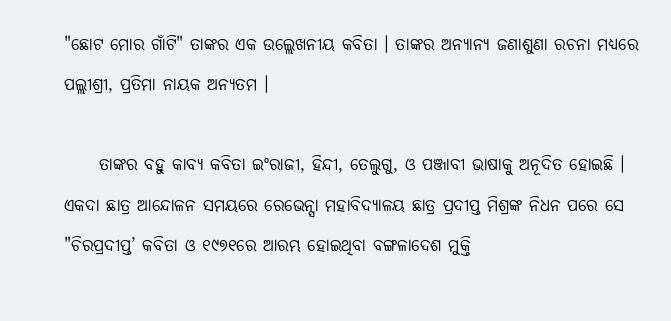"ଛୋଟ ମୋର ଗାଁଟି" ତାଙ୍କର ଏକ ଉଲ୍ଲେଖନୀୟ କବିତା । ତାଙ୍କର ଅନ୍ୟାନ୍ୟ ଜଣାଶୁଣା ରଚନା ମଧ୍ୟରେ ପଲ୍ଲୀଶ୍ରୀ, ପ୍ରତିମା ନାୟକ ଅନ୍ୟତମ ।

     ତାଙ୍କର ବହୁ କାବ୍ୟ କବିତା ଇଂରାଜୀ, ହିନ୍ଦୀ, ତେଲୁଗୁ, ଓ ପଞ୍ଜାବୀ ଭାଷାକୁ ଅନୂଦିତ ହୋଇଛି । ଏକଦା ଛାତ୍ର ଆନ୍ଦୋଳନ ସମୟରେ ରେଭେନ୍ସା ମହାବିଦ୍ୟାଳୟ ଛାତ୍ର ପ୍ରଦୀପ୍ତ ମିଶ୍ରଙ୍କ ନିଧନ ପରେ ସେ "ଚିରପ୍ରଦୀପ୍ତ’ କବିତା ଓ ୧୯୭୧ରେ ଆରମ୍ଭ ହୋଇଥିବା ବଙ୍ଗଳାଦେଶ ମୁକ୍ତି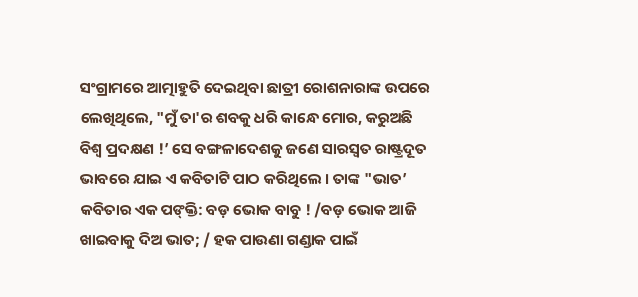ସଂଗ୍ରାମରେ ଆତ୍ମାହୁତି ଦେଇଥିବା ଛାତ୍ରୀ ରୋଶନାରାଙ୍କ ଉପରେ ଲେଖିଥିଲେ, "ମୁଁ ତା'ର ଶବକୁ ଧରି କାନ୍ଧେ ମୋର, କରୁଅଛି ବିଶ୍ୱ ପ୍ରଦକ୍ଷଣ !’ ସେ ବଙ୍ଗଳାଦେଶକୁ ଜଣେ ସାରସ୍ୱତ ରାଷ୍ଟ୍ରଦୂତ ଭାବରେ ଯାଇ ଏ କବିତାଟି ପାଠ କରିଥିଲେ । ତାଙ୍କ "ଭାତ’ କବିତାର ଏକ ପଙ୍‌କ୍ତି: ବଡ଼ ଭୋକ ବାବୁ ! /ବଡ଼ ଭୋକ ଆଜି ଖାଇବାକୁ ଦିଅ ଭାତ; / ହକ ପାଉଣା ଗଣ୍ଡାକ ପାଇଁ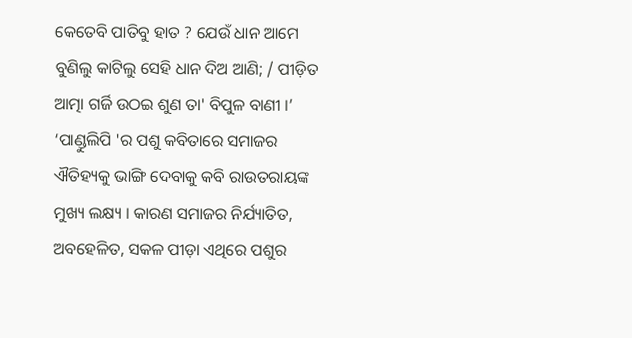କେତେବି ପାତିବୁ ହାତ ? ଯେଉଁ ଧାନ ଆମେ ବୁଣିଲୁ କାଟିଲୁ ସେହି ଧାନ ଦିଅ ଆଣି; / ପୀଡ଼ିତ ଆତ୍ମା ଗର୍ଜି ଉଠଇ ଶୁଣ ତା' ବିପୁଳ ବାଣୀ ।’ ‘ପାଣ୍ଡୁଲିପି 'ର ପଶୁ କବିତାରେ ସମାଜର ଐତିହ୍ୟକୁ ଭାଙ୍ଗି ଦେବାକୁ କବି ରାଉତରାୟଙ୍କ ମୁଖ୍ୟ ଲକ୍ଷ୍ୟ । କାରଣ ସମାଜର ନିର୍ଯ୍ୟାତିତ, ଅବହେଳିତ, ସକଳ ପୀଡ଼ା ଏଥିରେ ପଶୁର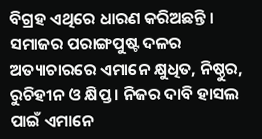ବିଗ୍ରହ ଏଥିରେ ଧାରଣ କରିଅଛନ୍ତି । ସମାଜର ପରାଙ୍ଗପୁଷ୍ଟ ଦଳର ଅତ୍ୟାଚାରରେ ଏମାନେ କ୍ଷୁଧିତ, ନିଷ୍ଠୁର, ରୁଚିହୀନ ଓ କ୍ଷିପ୍ତ । ନିଜର ଦାବି ହାସଲ ପାଇଁ ଏମାନେ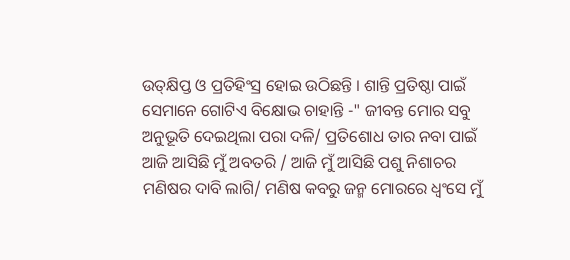ଉତ୍‌କ୍ଷିପ୍ତ ଓ ପ୍ରତିହିଂସ୍ର ହୋଇ ଉଠିଛନ୍ତି । ଶାନ୍ତି ପ୍ରତିଷ୍ଠା ପାଇଁ ସେମାନେ ଗୋଟିଏ ବିକ୍ଷୋଭ ଚାହାନ୍ତି -" ଜୀବନ୍ତ ମୋର ସବୁ ଅନୁଭୂତି ଦେଇଥିଲା ପରା ଦଳି/ ପ୍ରତିଶୋଧ ତାର ନବା ପାଇଁ ଆଜି ଆସିଛି ମୁଁ ଅବତରି / ଆଜି ମୁଁ ଆସିଛି ପଶୁ ନିଶାଚର ମଣିଷର ଦାବି ଲାଗି/ ମଣିଷ କବରୁ ଜନ୍ମ ମୋରରେ ଧ୍ୱଂସେ ମୁଁ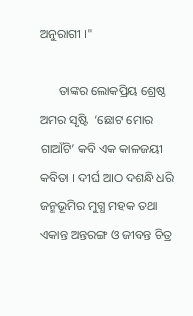ଅନୁରାଗୀ ।"

      ତାଙ୍କର ଲୋକପ୍ରିୟ ଶ୍ରେଷ୍ଠ ଅମର ସୃଷ୍ଟି  ‘ଛୋଟ ମୋର ଗାଆଁଟି’ କବି ଏକ କାଳଜୟୀ କବିତା । ଦୀର୍ଘ ଆଠ ଦଶନ୍ଧି ଧରି ଜନ୍ମଭୂମିର ମୁଗ୍ଧ ମହକ ତଥା ଏକାନ୍ତ ଅନ୍ତରଙ୍ଗ ଓ ଜୀବନ୍ତ ଚିତ୍ର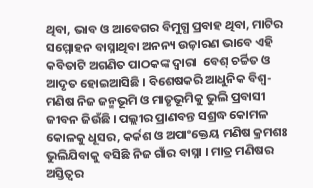ଥିବା, ଭାବ ଓ ଆବେଗର ବିମୁଗ୍ଧ ପ୍ରବାହ ଥିବା, ମାଟିର ସମ୍ମୋହନ ବାସ୍ନାଥିବା ଅନନ୍ୟ ଉଚ୍ଚ଼ାରଣ ଭାବେ ଏହି କବିତାଟି ଅଗଣିତ ପାଠକଙ୍କ ଦ୍ୱାରା  ବେଶ୍‌ ଚର୍ଚ୍ଚିତ ଓ ଆଦୃତ ହୋଇଆସିଛି । ବିଶେଷକରି ଆଧୁନିକ ବିଶ୍ୱ-ମଣିଷ ନିଜ ଜନ୍ମଭୂମି ଓ ମାତୃଭୂମିକୁ ଭୁଲି ପ୍ରବାସୀ ଜୀବନ ଜିଉଁଛି । ପଲ୍ଲୀର ପ୍ରାଣବନ୍ତ ସଶ୍ରଦ୍ଧ କୋମଳ କୋଳକୁ ଧୂସର, କର୍କଶ ଓ ଅପାଂକ୍ତେୟ ମଣିଷ କ୍ରମଶଃ ଭୁଲିଯିବାକୁ ବସିଛି ନିଜ ଗାଁର ବାସ୍ନା । ମାତ୍ର ମଣିଷର ଅସ୍ତିତ୍ୱର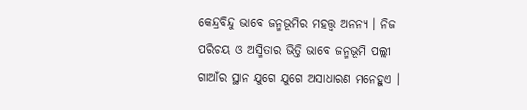କେନ୍ଦ୍ରବିନ୍ଦୁ ଭାବେ ଜନ୍ମଭୂମିର ମହତ୍ତ୍ୱ ଅନନ୍ୟ । ନିଜ ପରିଚୟ ଓ ଅସ୍ମିତାର ଭିତ୍ତି ଭାବେ ଜନ୍ମଭୂମି ପଲ୍ଲୀ ଗାଆଁର ସ୍ଥାନ ଯୁଗେ ଯୁଗେ ଅସାଧାରଣ ମନେହୁଏ ।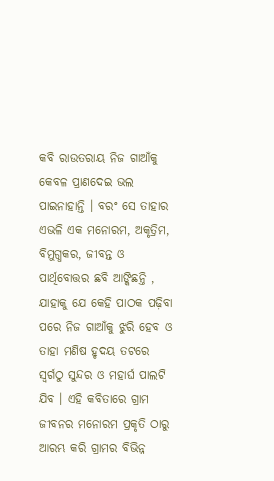କବି ରାଉତରାୟ ନିଜ ଗାଆଁକୁ କେବଳ ପ୍ରାଣଦେଇ ଭଲ ପାଇନାହାନ୍ତି । ବରଂ ସେ ତାହାର ଏଭଳି ଏକ ମନୋରମ, ଅକୃତ୍ରିମ, ବିମୁଗ୍ଧକର, ଜୀବନ୍ତ ଓ ପାର୍ଥିବୋତ୍ତର ଛବି ଆଙ୍କିଛନ୍ତି , ଯାହାକୁ ଯେ କେହି ପାଠକ ପଢ଼ିବା ପରେ ନିଜ ଗାଆଁକୁ ଝୁରି ହେବ ଓ ତାହା ମଣିଷ ହୃଦୟ ତଟରେ ସ୍ୱର୍ଗଠୁ ସୁନ୍ଦର ଓ ମହାର୍ଘ ପାଲଟି ଯିବ । ଏହି କବିତାରେ ଗ୍ରାମ ଜୀବନର ମନୋରମ ପ୍ରକୃତି ଠାରୁ ଆରମ୍ଭ କରି ଗ୍ରାମର ବିଭିନ୍ନ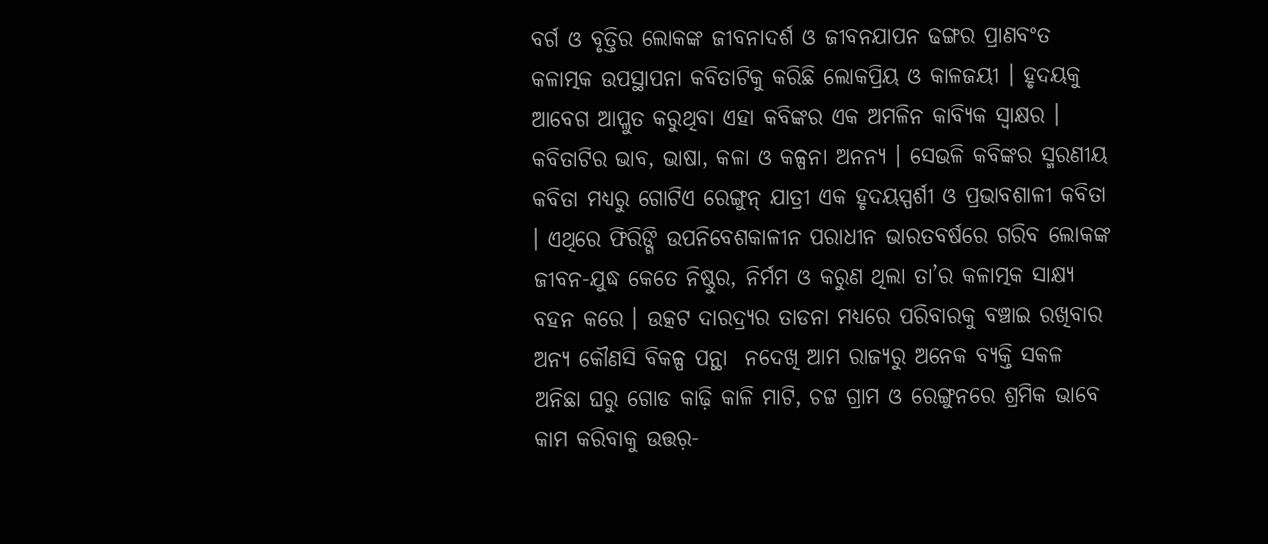ବର୍ଗ ଓ ବୃତ୍ତିର ଲୋକଙ୍କ ଜୀବନାଦର୍ଶ ଓ ଜୀବନଯାପନ ଢଙ୍ଗର ପ୍ରାଣବଂତ କଳାତ୍ମକ ଉପସ୍ଥାପନା କବିତାଟିକୁ କରିଛି ଲୋକପ୍ରିୟ ଓ କାଳଜୟୀ । ହୃଦୟକୁ ଆବେଗ ଆପ୍ଳୁତ କରୁଥିବା ଏହା କବିଙ୍କର ଏକ ଅମଳିନ କାବ୍ୟିକ ସ୍ୱାକ୍ଷର । କବିତାଟିର ଭାବ, ଭାଷା, କଳା ଓ କଳ୍ପନା ଅନନ୍ୟ । ସେଭଳି କବିଙ୍କର ସ୍ମରଣୀୟ କବିତା ମଧ୍ୟରୁ ଗୋଟିଏ ରେଙ୍ଗୁନ୍‌ ଯାତ୍ରୀ ଏକ ହୃଦୟସ୍ପର୍ଶୀ ଓ ପ୍ରଭାବଶାଳୀ କବିତା । ଏଥିରେ ଫିରିଙ୍ଗି ଉପନିବେଶକାଳୀନ ପରାଧୀନ ଭାରତବର୍ଷରେ ଗରିବ ଲୋକଙ୍କ ଜୀବନ-ଯୁଦ୍ଧ କେତେ ନିଷ୍ଠୁର, ନିର୍ମମ ଓ କରୁଣ ଥିଲା ତା’ର କଳାତ୍ମକ ସାକ୍ଷ୍ୟ ବହନ କରେ । ଉତ୍କଟ ଦାରଦ୍ର୍ୟର ତାଡନା ମଧ୍ୟରେ ପରିବାରକୁ ବଞ୍ଚାଇ ରଖିବାର ଅନ୍ୟ କୌଣସି ବିକଳ୍ପ ପନ୍ଥା  ନଦେଖି ଆମ ରାଜ୍ୟରୁ ଅନେକ ବ୍ୟକ୍ତି ସକଳ ଅନିଛା ଘରୁ ଗୋଡ କାଢ଼ି କାଳି ମାଟି, ଚଟ୍ଟ ଗ୍ରାମ ଓ ରେଙ୍ଗୁନରେ ଶ୍ରମିକ ଭାବେ କାମ କରିବାକୁ ଉତ୍ତର଼-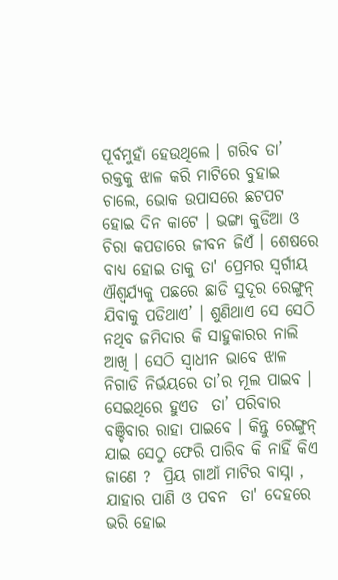ପୂର୍ବମୁହାଁ ହେଉଥିଲେ । ଗରିବ ତା’ ରକ୍ତକୁ ଝାଳ କରି ମାଟିରେ ବୁହାଇ ଚାଲେ, ଭୋକ ଉପାସରେ ଛଟପଟ ହୋଇ ଦିନ କାଟେ । ଭଙ୍ଗା କୁଡିଆ ଓ ଚିରା କପଡାରେ ଜୀବନ ଜିଏଁ । ଶେଷରେ ବାଧ୍ୟ ହୋଇ ତାକୁ ତା' ପ୍ରେମର ସ୍ୱର୍ଗୀୟ ଐଶ୍ୱର୍ଯ୍ୟକୁ ପଛରେ ଛାଡି ସୁଦୂର ରେଙ୍ଗୁନ୍‌ ଯିବାକୁ ପଡିଥାଏ’ । ଶୁଣିଥାଏ ସେ ସେଠି ନଥିବ ଜମିଦାର କି ସାହୁକାରର ନାଲି ଆଖି । ସେଠି ସ୍ୱାଧୀନ ଭାବେ ଝାଳ ନିଗାଡି ନିର୍ଭୟରେ ତା’ର ମୂଲ ପାଇବ । ସେଇଥିରେ ହୁଏତ  ତା’ ପରିବାର ବଞ୍ଚିବାର ରାହା ପାଇବେ । କିନ୍ତୁ ରେଙ୍ଗୁନ୍‌ ଯାଇ ସେଠୁ ଫେରି ପାରିବ କି ନାହିଁ କିଏ ଜାଣେ ?  ପ୍ରିୟ ଗାଆଁ ମାଟିର ବାସ୍ନା , ଯାହାର ପାଣି ଓ ପବନ  ତା' ଦେହରେ ଭରି ହୋଇ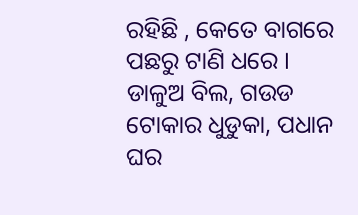ରହିଛି , କେତେ ବାଗରେ ପଛରୁ ଟାଣି ଧରେ । ଡାଳୁଅ ବିଲ, ଗଉଡ ଟୋକାର ଧୁଡୁକା, ପଧାନ ଘର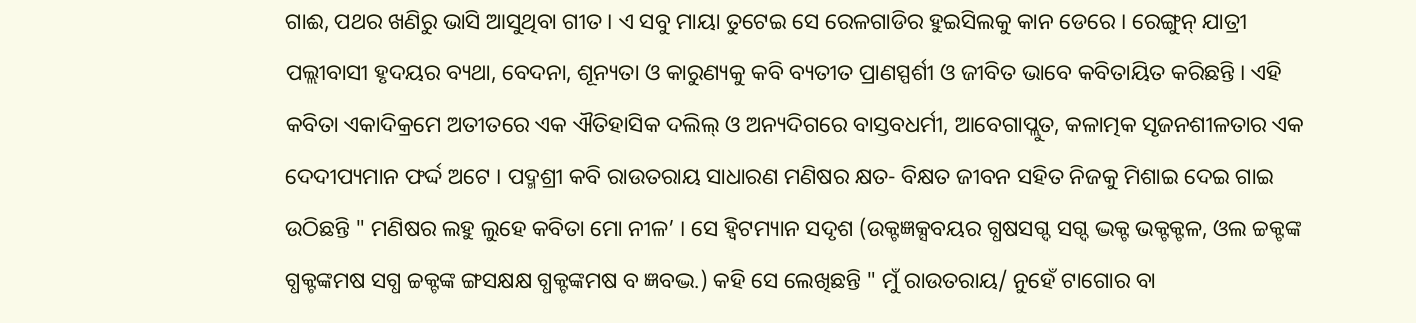ଗାଈ, ପଥର ଖଣିରୁ ଭାସି ଆସୁଥିବା ଗୀତ । ଏ ସବୁ ମାୟା ତୁଟେଇ ସେ ରେଳଗାଡିର ହୁଇସିଲକୁ କାନ ଡେରେ । ରେଙ୍ଗୁନ୍‌ ଯାତ୍ରୀ ପଲ୍ଲୀବାସୀ ହୃଦୟର ବ୍ୟଥା, ବେଦନା, ଶୂନ୍ୟତା ଓ କାରୁଣ୍ୟକୁ କବି ବ୍ୟତୀତ ପ୍ରାଣସ୍ପର୍ଶୀ ଓ ଜୀବିତ ଭାବେ କବିତାୟିତ କରିଛନ୍ତି । ଏହି କବିତା ଏକାଦିକ୍ରମେ ଅତୀତରେ ଏକ ଐତିହାସିକ ଦଲିଲ୍‌ ଓ ଅନ୍ୟଦିଗରେ ବାସ୍ତବଧର୍ମୀ, ଆବେଗାପ୍ଲୁତ, କଳାତ୍ମକ ସୃଜନଶୀଳତାର ଏକ ଦେଦୀପ୍ୟମାନ ଫର୍ଦ୍ଦ ଅଟେ । ପଦ୍ମଶ୍ରୀ କବି ରାଉତରାୟ ସାଧାରଣ ମଣିଷର କ୍ଷତ- ବିକ୍ଷତ ଜୀବନ ସହିତ ନିଜକୁ ମିଶାଇ ଦେଇ ଗାଇ ଉଠିଛନ୍ତି " ମଣିଷର ଲହୁ ଲୁହେ କବିତା ମୋ ନୀଳ’ । ସେ ହ୍ୱିଟମ୍ୟାନ ସଦୃଶ (ଉକ୍ଟଜ୍ଞକ୍ସବୟର ଗ୍ଧଷସଗ୍ଦ ସଗ୍ଦ ଦ୍ଭକ୍ଟ ଭକ୍ଟକ୍ଟଳ, ଓଲ ଚ୍ଚକ୍ଟଙ୍କ ଗ୍ଧକ୍ଟଙ୍କମଷ ସଗ୍ଧ ଚ୍ଚକ୍ଟଙ୍କ ଙ୍ଗସକ୍ଷକ୍ଷ ଗ୍ଧକ୍ଟଙ୍କମଷ ବ ଜ୍ଞବଦ୍ଭ.) କହି ସେ ଲେଖିଛନ୍ତି " ମୁଁ ରାଉତରାୟ/ ନୁହେଁ ଟାଗୋର ବା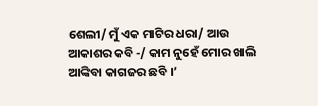ଶେଲୀ/ ମୁଁ ଏକ ମାଟିର ଧରା/ ଆଉ ଆକାଶର କବି -/ କାମ ନୁହେଁ ମୋର ଖାଲି ଆଙ୍କିବା କାଗଜର ଛବି ।’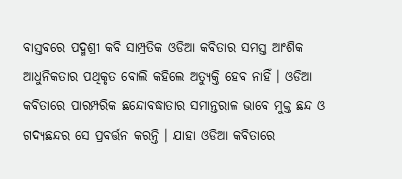ବାସ୍ତବରେ ପଦ୍ମଶ୍ରୀ କବି ସାମ୍ପ୍ରତିକ ଓଡିଆ କବିତାର ସମସ୍ତ ଆଂଶିକ ଆଧୁନିକତାର ପଥିକୃତ ବୋଲି କହିଲେ ଅତ୍ୟୁକ୍ତି ହେବ ନାହିଁ । ଓଡିଆ କବିତାରେ ପାରମ୍ପରିକ ଛନ୍ଦୋବଦ୍ଧାତାର ସମାନ୍ତରାଳ ଭାବେ ମୁକ୍ତ ଛନ୍ଦ ଓ ଗଦ୍ୟଛନ୍ଦର ସେ ପ୍ରବର୍ତ୍ତନ କରନ୍ତି । ଯାହା ଓଡିଆ କବିତାରେ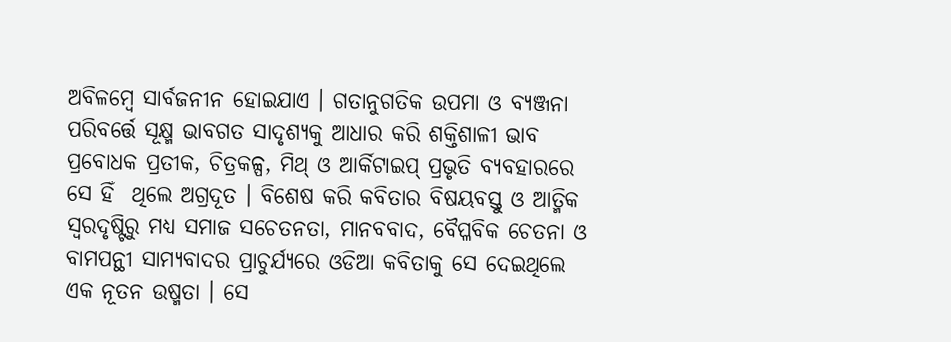ଅବିଳମ୍ବେ ସାର୍ବଜନୀନ ହୋଇଯାଏ । ଗତାନୁଗତିକ ଉପମା ଓ ବ୍ୟଞ୍ଜନା ପରିବର୍ତ୍ତେ ସୂକ୍ଷ୍ମ ଭାବଗତ ସାଦୃଶ୍ୟକୁ ଆଧାର କରି ଶକ୍ତିଶାଳୀ ଭାବ ପ୍ରବୋଧକ ପ୍ରତୀକ, ଚିତ୍ରକଳ୍ପ, ମିଥ୍‌ ଓ ଆର୍କିଟାଇପ୍‌ ପ୍ରଭୃତି ବ୍ୟବହାରରେ ସେ ହିଁ  ଥିଲେ ଅଗ୍ରଦୂତ । ବିଶେଷ କରି କବିତାର ବିଷୟବସ୍ତୁ ଓ ଆତ୍ମିକ ସ୍ୱରଦୃଷ୍ଟିରୁ ମଧ୍ୟ ସମାଜ ସଚେତନତା, ମାନବବାଦ, ବୈପ୍ଳବିକ ଚେତନା ଓ ବାମପନ୍ଥୀ ସାମ୍ୟବାଦର ପ୍ରାଚୁର୍ଯ୍ୟରେ ଓଡିଆ କବିତାକୁ ସେ ଦେଇଥିଲେ ଏକ ନୂତନ ଉଷ୍ମତା । ସେ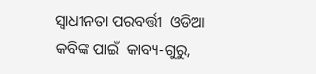ସ୍ୱାଧୀନତା ପରବର୍ତ୍ତୀ  ଓଡିଆ କବିଙ୍କ ପାଇଁ  କାବ୍ୟ-ଗୁରୁ,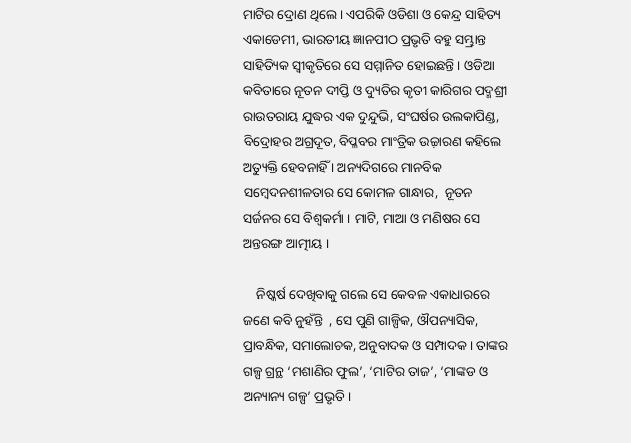ମାଟିର ଦ୍ରୋଣ ଥିଲେ । ଏପରିକି ଓଡିଶା ଓ କେନ୍ଦ୍ର ସାହିତ୍ୟ ଏକାଡେମୀ, ଭାରତୀୟ ଜ୍ଞାନପୀଠ ପ୍ରଭୃତି ବହୁ ସମ୍ଭ୍ରାନ୍ତ ସାହିତ୍ୟିକ ସ୍ୱୀକୃତିରେ ସେ ସମ୍ମାନିତ ହୋଇଛନ୍ତି । ଓଡିଆ କବିତାରେ ନୂତନ ଦୀପ୍ତି ଓ ଦ୍ୟୁତିର କୃତୀ କାରିଗର ପଦ୍ମଶ୍ରୀ ରାଉତରାୟ ଯୁଦ୍ଧର ଏକ ଦୁନ୍ଦୁଭି, ସଂଘର୍ଷର ଉଲକାପିଣ୍ଡ, ବିଦ୍ରୋହର ଅଗ୍ରଦୂତ, ବିପ୍ଳବର ମାଂତ୍ରିକ ଉଚ୍ଚ଼ାରଣ କହିଲେ ଅତ୍ୟୁକ୍ତି ହେବନାହିଁ । ଅନ୍ୟଦିଗରେ ମାନବିକ ସମ୍ବେଦନଶୀଳତାର ସେ କୋମଳ ଗାନ୍ଧାର,  ନୂତନ ସର୍ଜନର ସେ ବିଶ୍ୱକର୍ମା । ମାଟି, ମାଆ ଓ ମଣିଷର ସେ ଅନ୍ତରଙ୍ଗ ଆତ୍ମୀୟ ।

    ନିଷ୍କର୍ଷ ଦେଖିବାକୁ ଗଲେ ସେ କେବଳ ଏକାଧାରରେ ଜଣେ କବି ନୁହଁନ୍ତି  , ସେ ପୁଣି ଗାଳ୍ପିକ, ଔପନ୍ୟାସିକ, ପ୍ରାବନ୍ଧିକ, ସମାଲୋଚକ, ଅନୁବାଦକ ଓ ସମ୍ପାଦକ । ତାଙ୍କର ଗଳ୍ପ ଗ୍ରନ୍ଥ ‘ମଶାଣିର ଫୁଲ’, ‘ମାଟିର ତାଜ’, ‘ମାଙ୍କଡ ଓ ଅନ୍ୟାନ୍ୟ ଗଳ୍ପ’ ପ୍ରଭୃତି ।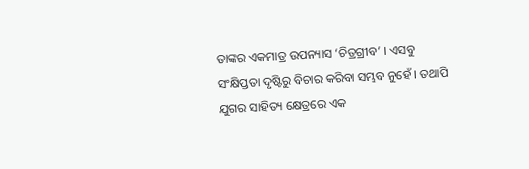ତାଙ୍କର ଏକମାତ୍ର ଉପନ୍ୟାସ ‘ଚିତ୍ରଗ୍ରୀବ’ । ଏସବୁ ସଂକ୍ଷିପ୍ତତା ଦୃଷ୍ଟିରୁ ବିଚାର କରିବା ସମ୍ଭବ ନୁହେଁ । ତଥାପି ଯୁଗର ସାହିତ୍ୟ କ୍ଷେତ୍ରରେ ଏକ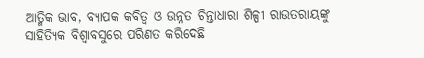ଆତ୍ମିକ ଭାବ, ବ୍ୟାପକ କବିତ୍ୱ ଓ ଉନ୍ନତ ଚିନ୍ତାଧାରା ଶିଳ୍ପୀ ରାଉତରାୟଙ୍କୁ ସାହିତ୍ୟିକ ବିଶ୍ୱାବସୁରେ ପରିଣତ କରିଦେଛି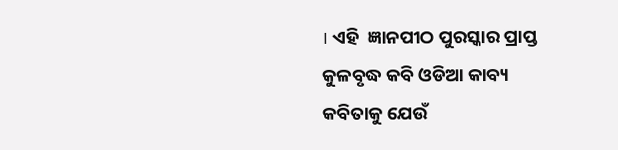। ଏହି  ଜ୍ଞାନପୀଠ ପୁରସ୍କାର ପ୍ରାପ୍ତ କୁଳବୃଦ୍ଧ କବି ଓଡିଆ କାବ୍ୟ କବିତାକୁ ଯେଉଁ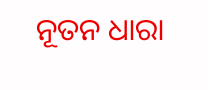ନୂତନ ଧାରା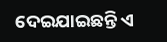ଦେଇଯାଇଛନ୍ତି ଏ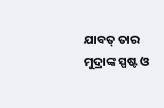ଯାବତ୍‌ ତାର ମୁଦ୍ରାଙ୍କ ସ୍ପଷ୍ଟ ଓ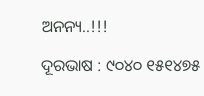ଅନନ୍ୟ..!!!

ଦୂରଭାଷ : ୯୦୪୦ ୧୫୧୪୭୫